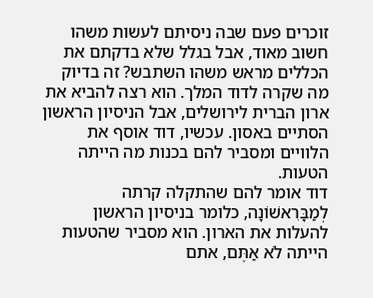זוכרים פעם שבה ניסיתם לעשות משהו חשוב מאוד, אבל בגלל שלא בדקתם את הכללים מראש משהו השתבש? זה בדיוק מה שקרה לדוד המלך. הוא רצה להביא את ארון הברית לירושלים, אבל הניסיון הראשון הסתיים באסון. עכשיו, דוד אוסף את הלוויים ומסביר להם בכנות מה הייתה הטעות.
דוד אומר להם שהתקלה קרתה לְמַבָּרִאשׁוֹנָה, כלומר בניסיון הראשון להעלות את הארון. הוא מסביר שהטעות הייתה לֹא אַתֶּם, אתם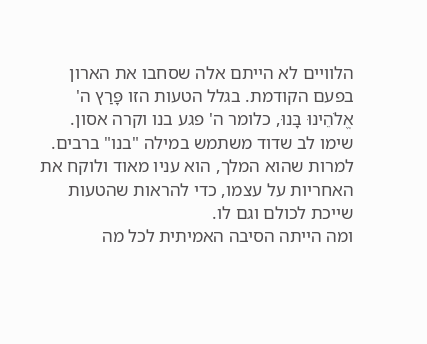הלוויים לא הייתם אלה שסחבו את הארון בפעם הקודמת. בגלל הטעות הזו פָּרַץ ה' אֱלֹהֵינוּ בָּנוּ, כלומר ה' פגע בנו וקרה אסון. שימו לב שדוד משתמש במילה "בנו" ברבים. למרות שהוא המלך, הוא עניו מאוד ולוקח את האחריות על עצמו, כדי להראות שהטעות שייכת לכולם וגם לו.
ומה הייתה הסיבה האמיתית לכל מה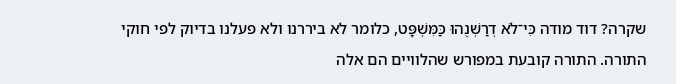שקרה? דוד מודה כִּי־לֹא דְרַשְׁנֻהוּ כַּמִּשְׁפָּט, כלומר לא ביררנו ולא פעלנו בדיוק לפי חוקי התורה. התורה קובעת במפורש שהלוויים הם אלה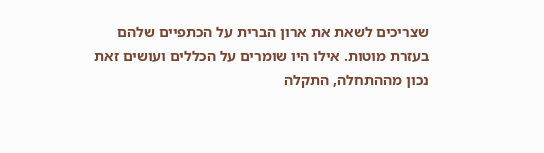שצריכים לשאת את ארון הברית על הכתפיים שלהם בעזרת מוטות. אילו היו שומרים על הכללים ועושים זאת נכון מההתחלה, התקלה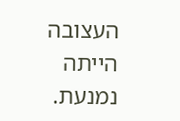העצובה הייתה נמנעת.